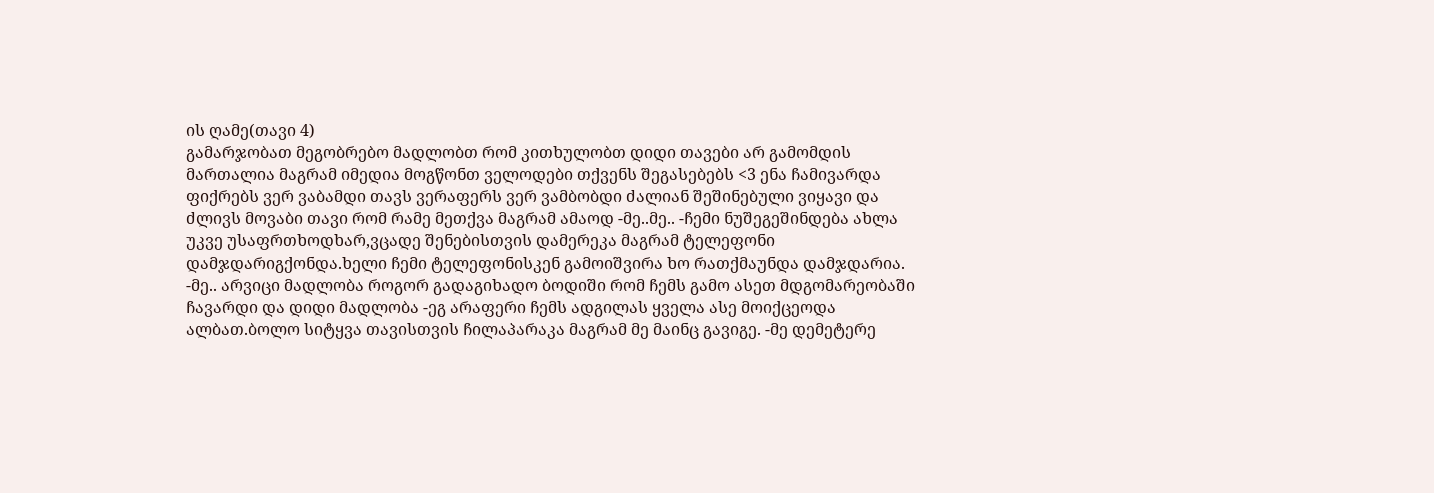ის ღამე(თავი 4)
გამარჯობათ მეგობრებო მადლობთ რომ კითხულობთ დიდი თავები არ გამომდის მართალია მაგრამ იმედია მოგწონთ ველოდები თქვენს შეგასებებს <3 ენა ჩამივარდა ფიქრებს ვერ ვაბამდი თავს ვერაფერს ვერ ვამბობდი ძალიან შეშინებული ვიყავი და ძლივს მოვაბი თავი რომ რამე მეთქვა მაგრამ ამაოდ -მე..მე.. -ჩემი ნუშეგეშინდება ახლა უკვე უსაფრთხოდხარ,ვცადე შენებისთვის დამერეკა მაგრამ ტელეფონი დამჯდარიგქონდა.ხელი ჩემი ტელეფონისკენ გამოიშვირა ხო რათქმაუნდა დამჯდარია. -მე.. არვიცი მადლობა როგორ გადაგიხადო ბოდიში რომ ჩემს გამო ასეთ მდგომარეობაში ჩავარდი და დიდი მადლობა -ეგ არაფერი ჩემს ადგილას ყველა ასე მოიქცეოდა ალბათ.ბოლო სიტყვა თავისთვის ჩილაპარაკა მაგრამ მე მაინც გავიგე. -მე დემეტერე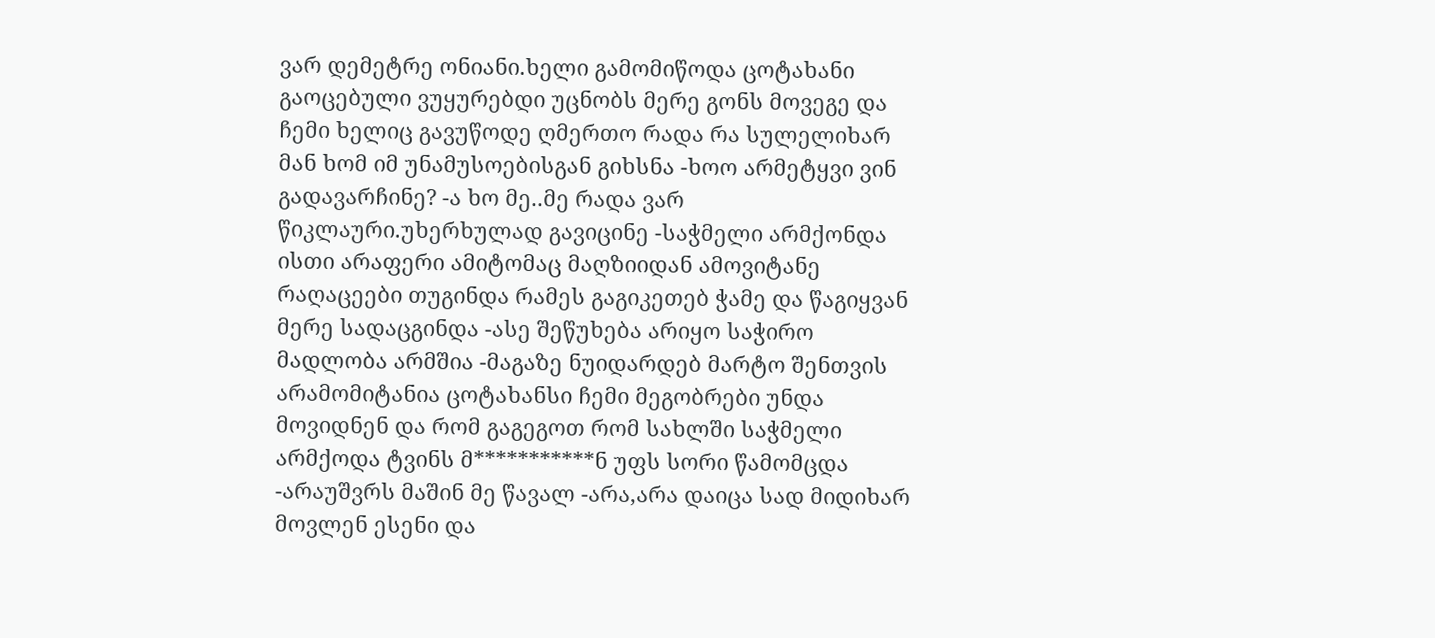ვარ დემეტრე ონიანი.ხელი გამომიწოდა ცოტახანი გაოცებული ვუყურებდი უცნობს მერე გონს მოვეგე და ჩემი ხელიც გავუწოდე ღმერთო რადა რა სულელიხარ მან ხომ იმ უნამუსოებისგან გიხსნა -ხოო არმეტყვი ვინ გადავარჩინე? -ა ხო მე..მე რადა ვარ წიკლაური.უხერხულად გავიცინე -საჭმელი არმქონდა ისთი არაფერი ამიტომაც მაღზიიდან ამოვიტანე რაღაცეები თუგინდა რამეს გაგიკეთებ ჭამე და წაგიყვან მერე სადაცგინდა -ასე შეწუხება არიყო საჭირო მადლობა არმშია -მაგაზე ნუიდარდებ მარტო შენთვის არამომიტანია ცოტახანსი ჩემი მეგობრები უნდა მოვიდნენ და რომ გაგეგოთ რომ სახლში საჭმელი არმქოდა ტვინს მ***********ნ უფს სორი წამომცდა -არაუშვრს მაშინ მე წავალ -არა,არა დაიცა სად მიდიხარ მოვლენ ესენი და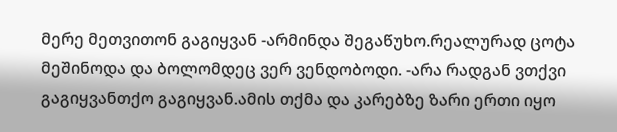მერე მეთვითონ გაგიყვან -არმინდა შეგაწუხო.რეალურად ცოტა მეშინოდა და ბოლომდეც ვერ ვენდობოდი. -არა რადგან ვთქვი გაგიყვანთქო გაგიყვან.ამის თქმა და კარებზე ზარი ერთი იყო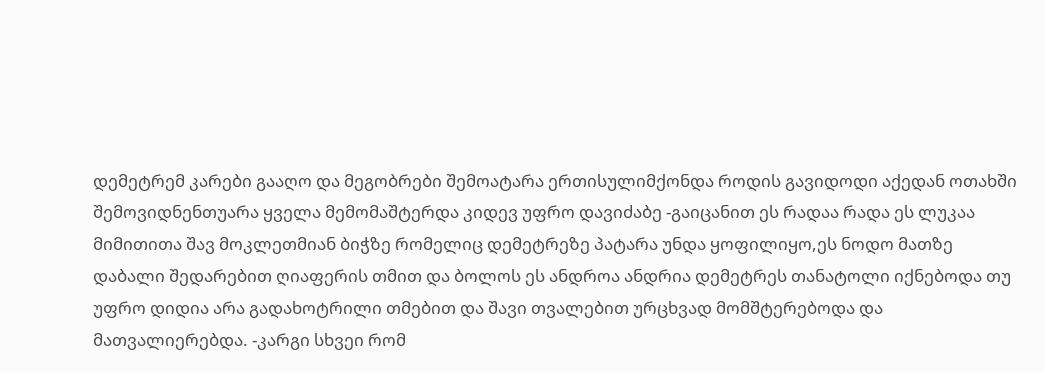დემეტრემ კარები გააღო და მეგობრები შემოატარა ერთისულიმქონდა როდის გავიდოდი აქედან ოთახში შემოვიდნენთუარა ყველა მემომაშტერდა კიდევ უფრო დავიძაბე -გაიცანით ეს რადაა რადა ეს ლუკაა მიმითითა შავ მოკლეთმიან ბიჭზე რომელიც დემეტრეზე პატარა უნდა ყოფილიყო,ეს ნოდო მათზე დაბალი შედარებით ღიაფერის თმით და ბოლოს ეს ანდროა ანდრია დემეტრეს თანატოლი იქნებოდა თუ უფრო დიდია არა გადახოტრილი თმებით და შავი თვალებით ურცხვად მომშტერებოდა და მათვალიერებდა. -კარგი სხვეი რომ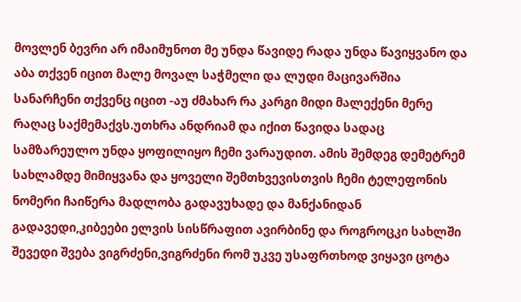მოვლენ ბევრი არ იმაიმუნოთ მე უნდა წავიდე რადა უნდა წავიყვანო და აბა თქვენ იცით მალე მოვალ საჭმელი და ლუდი მაცივარშია სანარჩენი თქვენც იცით -აუ ძმახარ რა კარგი მიდი მალექენი მერე რაღაც საქმემაქვს.უთხრა ანდრიამ და იქით წავიდა სადაც სამზარეულო უნდა ყოფილიყო ჩემი ვარაუდით. ამის შემდეგ დემეტრემ სახლამდე მიმიყვანა და ყოველი შემთხვევისთვის ჩემი ტელეფონის ნომერი ჩაიწერა მადლობა გადავუხადე და მანქანიდან გადავედი,კიბეები ელვის სისწრაფით ავირბინე და როგროცკი სახლში შევედი შვება ვიგრძენი,ვიგრძენი რომ უკვე უსაფრთხოდ ვიყავი ცოტა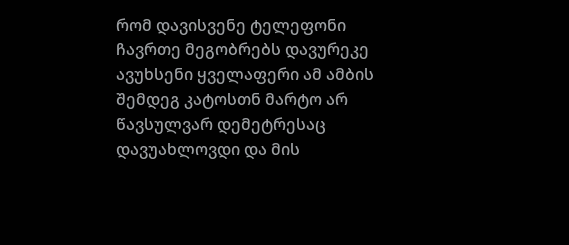რომ დავისვენე ტელეფონი ჩავრთე მეგობრებს დავურეკე ავუხსენი ყველაფერი ამ ამბის შემდეგ კატოსთნ მარტო არ წავსულვარ დემეტრესაც დავუახლოვდი და მის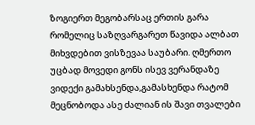ზოგიერთ მეგობარსაც ერთის გარა რომელიც საზღვარგარეთ წავიდა ალბათ მიხვდებით ვისზევაა საუბარი. ღმერთო უცბად მოვედი გონს ისევ ვერანდაზე ვიდექი გამახსენდა,გამასხენდა რატომ მეცნობოდა ასე ძალიან ის შავი თვალები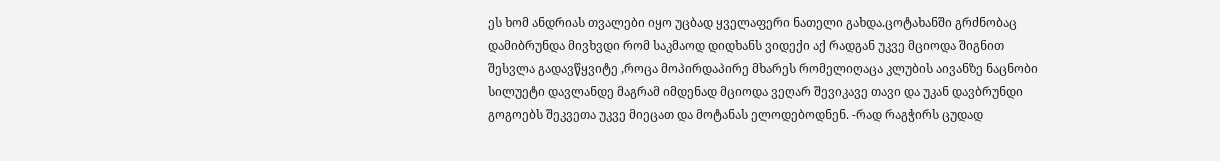ეს ხომ ანდრიას თვალები იყო უცბად ყველაფერი ნათელი გახდა.ცოტახანში გრძნობაც დამიბრუნდა მივხვდი რომ საკმაოდ დიდხანს ვიდექი აქ რადგან უკვე მციოდა შიგნით შესვლა გადავწყვიტე ,როცა მოპირდაპირე მხარეს რომელიღაცა კლუბის აივანზე ნაცნობი სილუეტი დავლანდე მაგრამ იმდენად მციოდა ვეღარ შევიკავე თავი და უკან დავბრუნდი გოგოებს შეკვეთა უკვე მიეცათ და მოტანას ელოდებოდნენ. -რად რაგჭირს ცუდად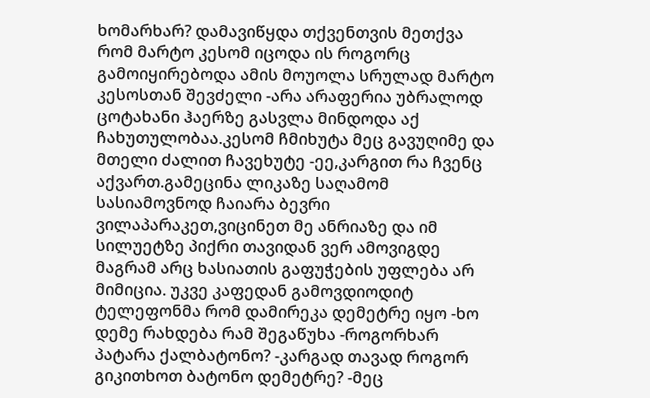ხომარხარ? დამავიწყდა თქვენთვის მეთქვა რომ მარტო კესომ იცოდა ის როგორც გამოიყირებოდა ამის მოუოლა სრულად მარტო კესოსთან შევძელი -არა არაფერია უბრალოდ ცოტახანი ჰაერზე გასვლა მინდოდა აქ ჩახუთულობაა.კესომ ჩმიხუტა მეც გავუღიმე და მთელი ძალით ჩავეხუტე -ეე,კარგით რა ჩვენც აქვართ.გამეცინა ლიკაზე საღამომ სასიამოვნოდ ჩაიარა ბევრი ვილაპარაკეთ,ვიცინეთ მე ანრიაზე და იმ სილუეტზე პიქრი თავიდან ვერ ამოვიგდე მაგრამ არც ხასიათის გაფუჭების უფლება არ მიმიცია. უკვე კაფედან გამოვდიოდიტ ტელეფონმა რომ დამირეკა დემეტრე იყო -ხო დემე რახდება რამ შეგაწუხა -როგორხარ პატარა ქალბატონო? -კარგად თავად როგორ გიკითხოთ ბატონო დემეტრე? -მეც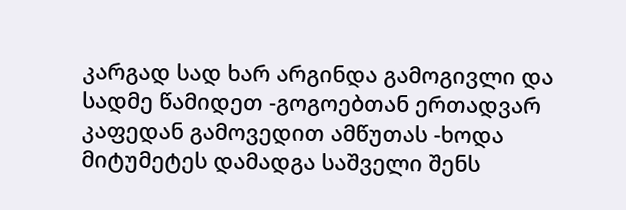კარგად სად ხარ არგინდა გამოგივლი და სადმე წამიდეთ -გოგოებთან ერთადვარ კაფედან გამოვედით ამწუთას -ხოდა მიტუმეტეს დამადგა საშველი შენს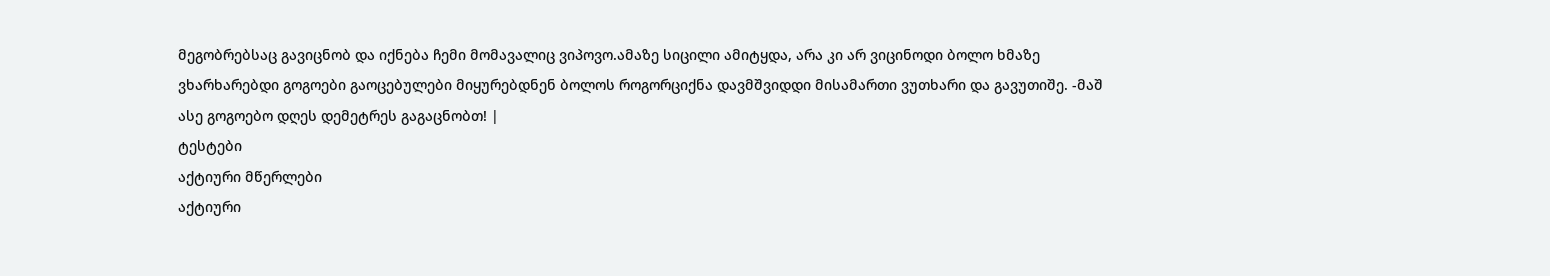მეგობრებსაც გავიცნობ და იქნება ჩემი მომავალიც ვიპოვო.ამაზე სიცილი ამიტყდა, არა კი არ ვიცინოდი ბოლო ხმაზე ვხარხარებდი გოგოები გაოცებულები მიყურებდნენ ბოლოს როგორციქნა დავმშვიდდი მისამართი ვუთხარი და გავუთიშე. -მაშ ასე გოგოებო დღეს დემეტრეს გაგაცნობთ! |
ტესტები
აქტიური მწერლები
აქტიური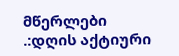მწერლები
.:დღის აქტიური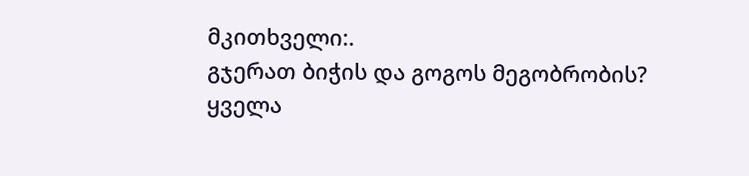მკითხველი:.
გჯერათ ბიჭის და გოგოს მეგობრობის?
ყველა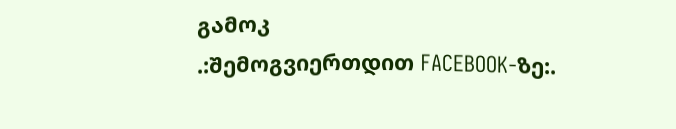გამოკ
.:შემოგვიერთდით FACEBOOK-ზე:.